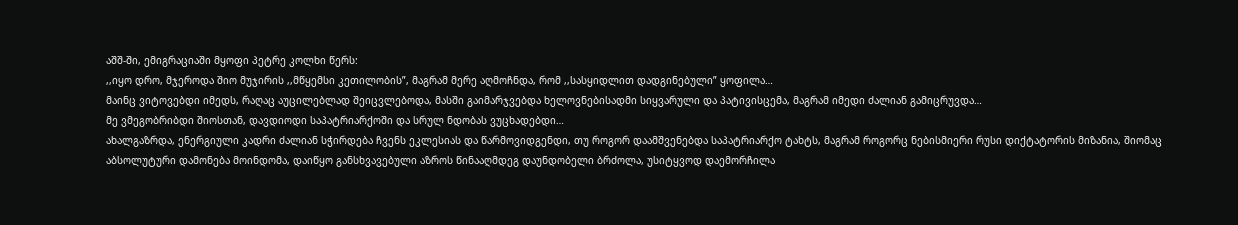აშშ-ში, ემიგრაციაში მყოფი პეტრე კოლხი წერს:
,,იყო დრო, მჯეროდა შიო მუჯირის ,,მწყემსი კეთილობის”, მაგრამ მერე აღმოჩნდა, რომ ,,სასყიდლით დადგინებული” ყოფილა…
მაინც ვიტოვებდი იმედს, რაღაც აუცილებლად შეიცვლებოდა, მასში გაიმარჯვებდა ხელოვნებისადმი სიყვარული და პატივისცემა, მაგრამ იმედი ძალიან გამიცრუვდა…
მე ვმეგობრიბდი შიოსთან, დავდიოდი საპატრიარქოში და სრულ ნდობას ვუცხადებდი…
ახალგაზრდა, ენერგიული კადრი ძალიან სჭირდება ჩვენს ეკლესიას და წარმოვიდგენდი, თუ როგორ დაამშვენებდა საპატრიარქო ტახტს, მაგრამ როგორც ნებისმიერი რუსი დიქტატორის მიზანია, შიომაც აბსოლუტური დამონება მოინდომა, დაიწყო განსხვავებული აზროს წინააღმდეგ დაუნდობელი ბრძოლა, უსიტყვოდ დაემორჩილა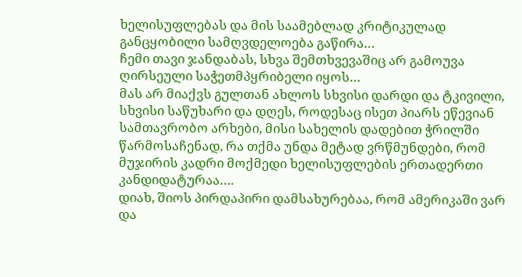ხელისუფლებას და მის საამებლად კრიტიკულად განცყობილი სამღვდელოება გაწირა…
ჩემი თავი ჯანდაბას, სხვა შემთხვევაშიც არ გამოუვა ღირსეული საჭეთმპყრიბელი იყოს…
მას არ მიაქვს გულთან ახლოს სხვისი დარდი და ტკივილი, სხვისი საწუხარი და დღეს, როდესაც ისეთ პიარს ეწევიან სამთავრობო არხები, მისი სახელის დადებით ჭრილში წარმოსაჩენად, რა თქმა უნდა მეტად ვრწმუნდები, რომ მუჯირის კადრი მოქმედი ხელისუფლების ერთადერთი კანდიდატურაა….
დიახ, შიოს პირდაპირი დამსახურებაა, რომ ამერიკაში ვარ და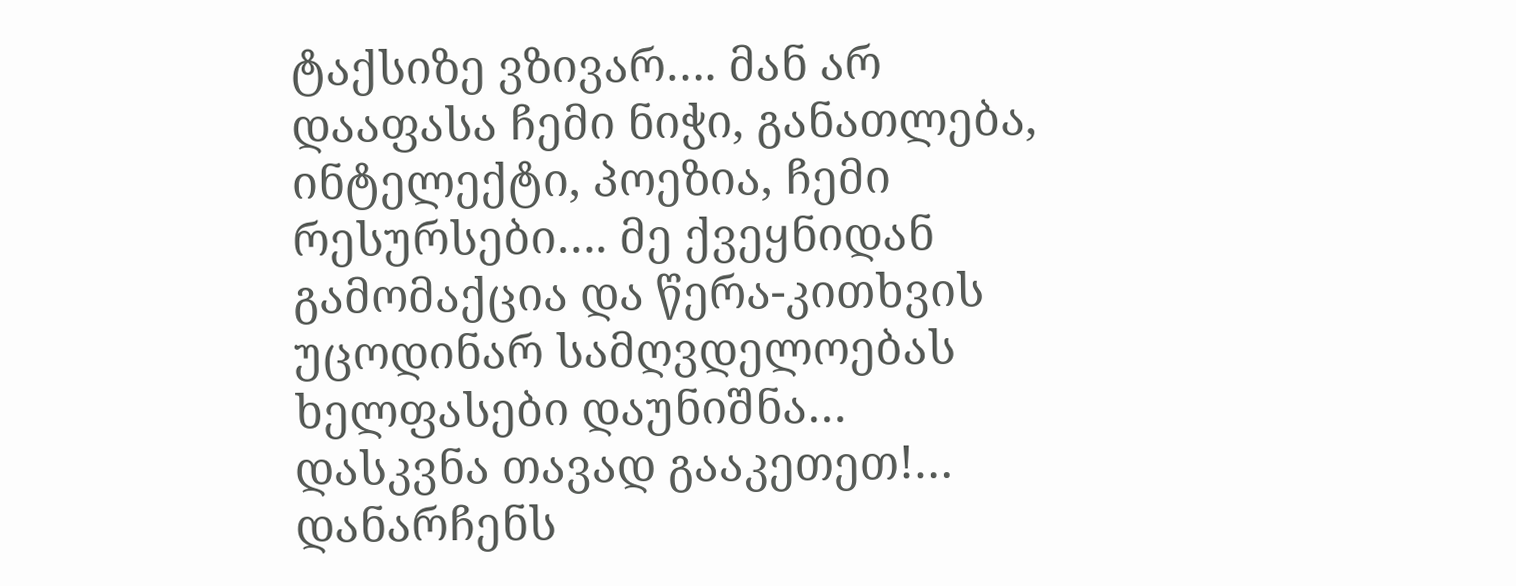ტაქსიზე ვზივარ…. მან არ დააფასა ჩემი ნიჭი, განათლება, ინტელექტი, პოეზია, ჩემი რესურსები…. მე ქვეყნიდან გამომაქცია და წერა-კითხვის უცოდინარ სამღვდელოებას ხელფასები დაუნიშნა…
დასკვნა თავად გააკეთეთ!…
დანარჩენს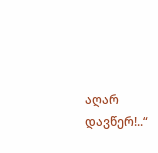აღარ დავწერ!..“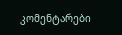კომენტარები